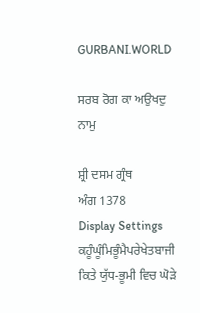GURBANI.WORLD

ਸਰਬ ਰੋਗ ਕਾ ਅਉਖਦੁ ਨਾਮੁ

ਸ਼੍ਰੀ ਦਸਮ ਗ੍ਰੰਥ
ਅੰਗ 1378
Display Settings
ਕਹੂੰਘੂੰਮਿਭੂੰਮੈਪਰੇਖੇਤਬਾਜੀ
ਕਿਤੇ ਯੁੱਧ-ਭੂਮੀ ਵਿਚ ਘੋੜੇ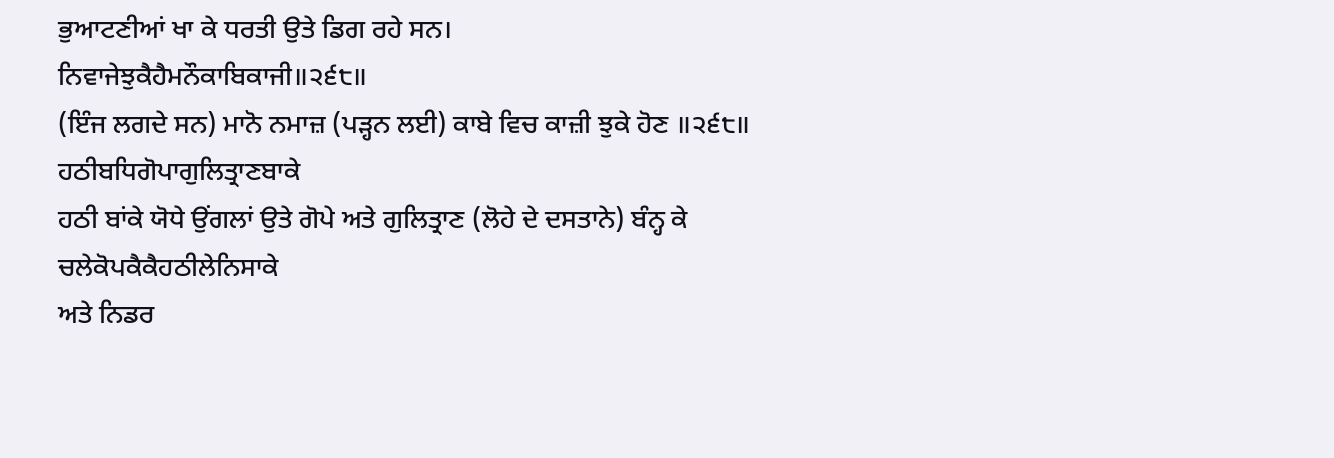ਭੁਆਟਣੀਆਂ ਖਾ ਕੇ ਧਰਤੀ ਉਤੇ ਡਿਗ ਰਹੇ ਸਨ।
ਨਿਵਾਜੇਝੁਕੈਹੈਮਨੌਕਾਬਿਕਾਜੀ॥੨੬੮॥
(ਇੰਜ ਲਗਦੇ ਸਨ) ਮਾਨੋ ਨਮਾਜ਼ (ਪੜ੍ਹਨ ਲਈ) ਕਾਬੇ ਵਿਚ ਕਾਜ਼ੀ ਝੁਕੇ ਹੋਣ ॥੨੬੮॥
ਹਠੀਬਧਿਗੋਪਾਗੁਲਿਤ੍ਰਾਣਬਾਕੇ
ਹਠੀ ਬਾਂਕੇ ਯੋਧੇ ਉਂਗਲਾਂ ਉਤੇ ਗੋਪੇ ਅਤੇ ਗੁਲਿਤ੍ਰਾਣ (ਲੋਹੇ ਦੇ ਦਸਤਾਨੇ) ਬੰਨ੍ਹ ਕੇ
ਚਲੇਕੋਪਕੈਕੈਹਠੀਲੇਨਿਸਾਕੇ
ਅਤੇ ਨਿਡਰ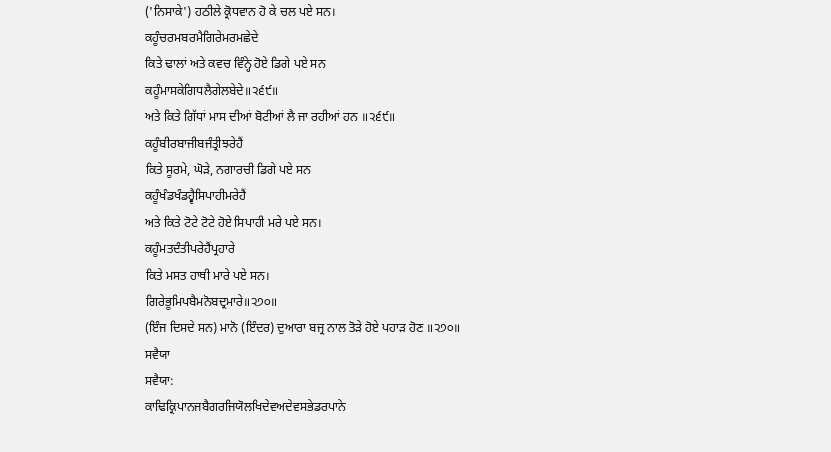('ਨਿਸਾਕੇ') ਹਠੀਲੇ ਕ੍ਰੋਧਵਾਨ ਹੋ ਕੇ ਚਲ ਪਏ ਸਨ।
ਕਹੂੰਚਰਮਬਰਮੈਗਿਰੇਮਰਮਛੇਦੇ
ਕਿਤੇ ਢਾਲਾਂ ਅਤੇ ਕਵਚ ਵਿੰਨ੍ਹੇ ਹੋਏ ਡਿਗੇ ਪਏ ਸਨ
ਕਹੂੰਮਾਸਕੇਗਿਧਲੈਗੇਲਬੇਦੇ॥੨੬੯॥
ਅਤੇ ਕਿਤੇ ਗਿੱਧਾਂ ਮਾਸ ਦੀਆਂ ਬੋਟੀਆਂ ਲੈ ਜਾ ਰਹੀਆਂ ਹਨ ॥੨੬੯॥
ਕਹੂੰਬੀਰਬਾਜੀਬਜੰਤ੍ਰੀਝਰੇਹੈਂ
ਕਿਤੇ ਸੂਰਮੇ, ਘੋੜੇ, ਨਗਾਰਚੀ ਡਿਗੇ ਪਏ ਸਨ
ਕਹੂੰਖੰਡਖੰਡਹ੍ਵੈਸਿਪਾਹੀਮਰੇਹੈਂ
ਅਤੇ ਕਿਤੇ ਟੋਟੇ ਟੋਟੇ ਹੋਏ ਸਿਪਾਹੀ ਮਰੇ ਪਏ ਸਨ।
ਕਹੂੰਮਤਦੰਤੀਪਰੇਹੈਂਪ੍ਰਹਾਰੇ
ਕਿਤੇ ਮਸਤ ਹਾਥੀ ਮਾਰੇ ਪਏ ਸਨ।
ਗਿਰੇਭੂਮਿਪਬੈਮਨੋਬਦ੍ਰਮਾਰੇ॥੨੭੦॥
(ਇੰਜ ਦਿਸਦੇ ਸਨ) ਮਾਨੋ (ਇੰਦਰ) ਦੁਆਰਾ ਬਜ੍ਰ ਨਾਲ ਤੋੜੇ ਹੋਏ ਪਹਾੜ ਹੋਣ ॥੨੭੦॥
ਸਵੈਯਾ
ਸਵੈਯਾ:
ਕਾਢਿਕ੍ਰਿਪਾਨਜਬੈਗਰਜਿਯੋਲਖਿਦੇਵਅਦੇਵਸਭੇਡਰਪਾਨੇ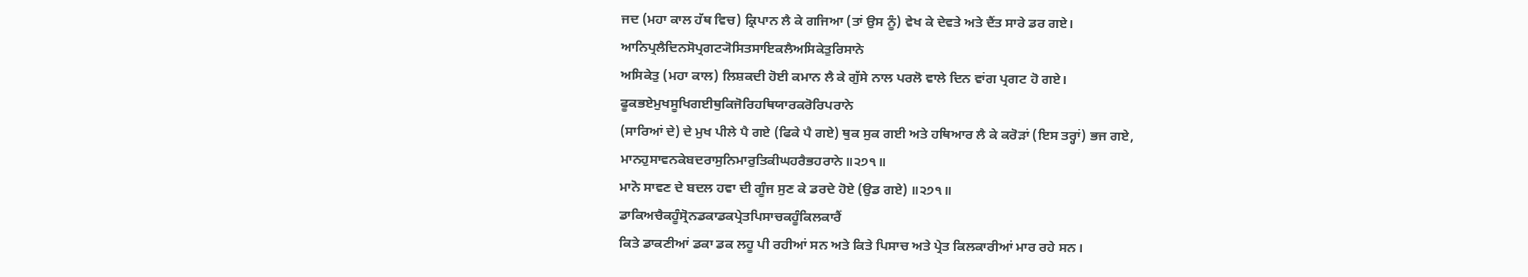ਜਦ (ਮਹਾ ਕਾਲ ਹੱਥ ਵਿਚ) ਕ੍ਰਿਪਾਨ ਲੈ ਕੇ ਗਜਿਆ (ਤਾਂ ਉਸ ਨੂੰ) ਵੇਖ ਕੇ ਦੇਵਤੇ ਅਤੇ ਦੈਂਤ ਸਾਰੇ ਡਰ ਗਏ।
ਆਨਿਪ੍ਰਲੈਦਿਨਸੋਪ੍ਰਗਟ੍ਯੋਸਿਤਸਾਇਕਲੈਅਸਿਕੇਤੁਰਿਸਾਨੇ
ਅਸਿਕੇਤੁ (ਮਹਾ ਕਾਲ) ਲਿਸ਼ਕਦੀ ਹੋਈ ਕਮਾਨ ਲੈ ਕੇ ਗੁੱਸੇ ਨਾਲ ਪਰਲੋ ਵਾਲੇ ਦਿਨ ਵਾਂਗ ਪ੍ਰਗਟ ਹੋ ਗਏ।
ਫੂਕਭਏਮੁਖਸੂਖਿਗਈਥੁਕਿਜੋਰਿਹਥਿਯਾਰਕਰੋਰਿਪਰਾਨੇ
(ਸਾਰਿਆਂ ਦੇ) ਦੇ ਮੁਖ ਪੀਲੇ ਪੈ ਗਏ (ਫਿਕੇ ਪੈ ਗਏ) ਥੁਕ ਸੁਕ ਗਈ ਅਤੇ ਹਥਿਆਰ ਲੈ ਕੇ ਕਰੋੜਾਂ (ਇਸ ਤਰ੍ਹਾਂ) ਭਜ ਗਏ,
ਮਾਨਹੁਸਾਵਨਕੇਬਦਰਾਸੁਨਿਮਾਰੁਤਿਕੀਘਹਰੈਭਹਰਾਨੇ॥੨੭੧॥
ਮਾਨੋ ਸਾਵਣ ਦੇ ਬਦਲ ਹਵਾ ਦੀ ਗੂੰਜ ਸੁਣ ਕੇ ਡਰਦੇ ਹੋਏ (ਉਡ ਗਏ) ॥੨੭੧॥
ਡਾਕਿਅਚੈਕਹੂੰਸ੍ਰੋਨਡਕਾਡਕਪ੍ਰੇਤਪਿਸਾਚਕਹੂੰਕਿਲਕਾਰੈਂ
ਕਿਤੇ ਡਾਕਣੀਆਂ ਡਕਾ ਡਕ ਲਹੂ ਪੀ ਰਹੀਆਂ ਸਨ ਅਤੇ ਕਿਤੇ ਪਿਸਾਚ ਅਤੇ ਪ੍ਰੇਤ ਕਿਲਕਾਰੀਆਂ ਮਾਰ ਰਹੇ ਸਨ।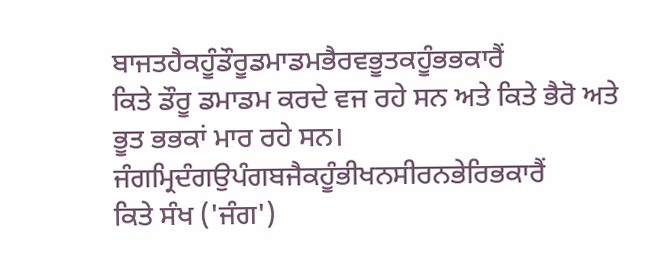ਬਾਜਤਹੈਕਹੂੰਡੌਰੂਡਮਾਡਮਭੈਰਵਭੂਤਕਹੂੰਭਭਕਾਰੈਂ
ਕਿਤੇ ਡੌਰੂ ਡਮਾਡਮ ਕਰਦੇ ਵਜ ਰਹੇ ਸਨ ਅਤੇ ਕਿਤੇ ਭੈਰੋ ਅਤੇ ਭੂਤ ਭਭਕਾਂ ਮਾਰ ਰਹੇ ਸਨ।
ਜੰਗਮ੍ਰਿਦੰਗਉਪੰਗਬਜੈਕਹੂੰਭੀਖਨਸੀਰਨਭੇਰਿਭਕਾਰੈਂ
ਕਿਤੇ ਸੰਖ ('ਜੰਗ')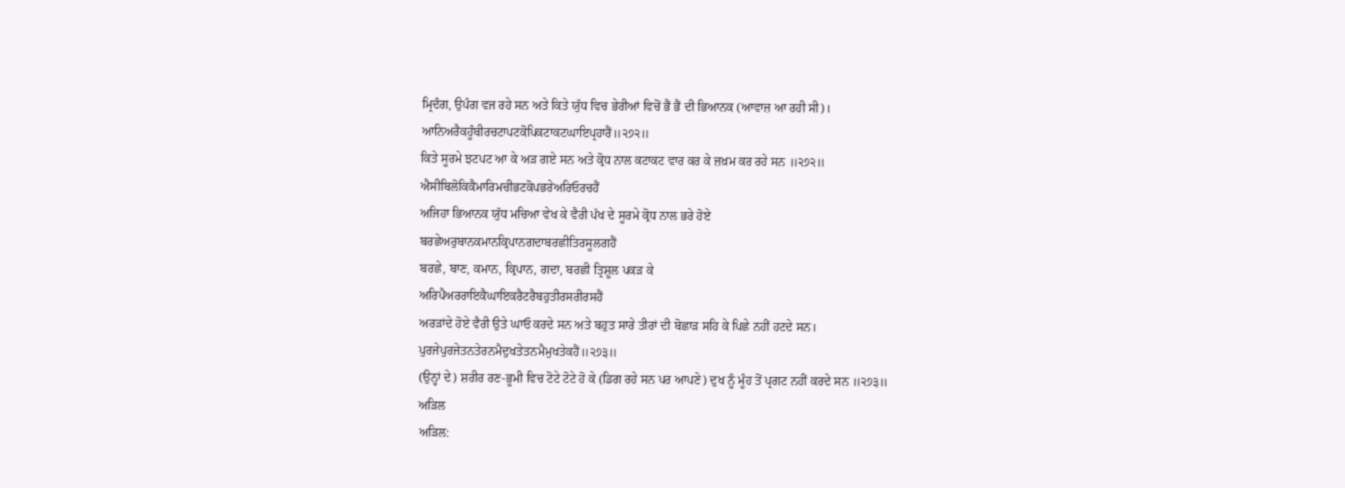ਮ੍ਰਿਦੰਗ, ਉਪੰਗ ਵਜ ਰਹੇ ਸਨ ਅਤੇ ਕਿਤੇ ਯੁੱਧ ਵਿਚ ਭੇਰੀਆਂ ਵਿਚੋਂ ਭੈਂ ਭੈਂ ਦੀ ਭਿਆਨਕ (ਆਵਾਜ਼ ਆ ਰਹੀ ਸੀ)।
ਆਨਿਅਰੈਕਹੂੰਬੀਰਚਟਾਪਟਕੋਪਿਕਟਾਕਟਘਾਇਪ੍ਰਹਾਰੈਂ॥੨੭੨॥
ਕਿਤੇ ਸੂਰਮੇ ਝਟਪਟ ਆ ਕੇ ਅੜ ਗਏ ਸਨ ਅਤੇ ਕ੍ਰੋਧ ਨਾਲ ਕਟਾਕਟ ਵਾਰ ਕਰ ਕੇ ਜ਼ਖ਼ਮ ਕਰ ਰਹੇ ਸਨ ॥੨੭੨॥
ਐਸੀਬਿਲੋਕਿਕੈਮਾਰਿਮਚੀਭਟਕੋਪਭਰੇਅਰਿਓਰਚਹੈਂ
ਅਜਿਹਾ ਭਿਆਨਕ ਯੁੱਧ ਮਚਿਆ ਵੇਖ ਕੇ ਵੈਰੀ ਪੱਖ ਦੇ ਸੂਰਮੇ ਕ੍ਰੋਧ ਨਾਲ ਭਰੇ ਹੋਏ
ਬਰਛੇਅਰੁਬਾਨਕਮਾਨਕ੍ਰਿਪਾਨਗਦਾਬਰਛੀਤਿਰਸੂਲਗਹੈਂ
ਬਰਛੇ, ਬਾਣ, ਕਮਾਨ, ਕ੍ਰਿਪਾਨ, ਗਦਾ, ਬਰਛੀ ਤ੍ਰਿਸ਼ੂਲ ਪਕੜ ਕੇ
ਅਰਿਪੈਅਰਰਾਇਕੈਘਾਇਕਰੈਟਰੈਬਹੁਤੀਰਸਰੀਰਸਹੈਂ
ਅਰੜਾਂਦੇ ਹੋਏ ਵੈਰੀ ਉਤੇ ਘਾਓ ਕਰਦੇ ਸਨ ਅਤੇ ਬਹੁਤ ਸਾਰੇ ਤੀਰਾਂ ਦੀ ਬੋਛਾੜ ਸਹਿ ਕੇ ਪਿਛੇ ਨਹੀਂ ਹਟਦੇ ਸਨ।
ਪੁਰਜੇਪੁਰਜੇਤਨਤੇਰਨਮੈਦੁਖਤੇਤਨਮੈਮੁਖਤੇਕਹੈਂ॥੨੭੩॥
(ਉਨ੍ਹਾਂ ਦੇ) ਸ਼ਰੀਰ ਰਣ-ਭੂਮੀ ਵਿਚ ਟੋਟੇ ਟੋਟੇ ਹੋ ਕੇ (ਡਿਗ ਰਹੇ ਸਨ ਪਰ ਆਪਣੇ) ਦੁਖ ਨੂੰ ਮੂੰਹ ਤੋਂ ਪ੍ਰਗਟ ਨਹੀਂ ਕਰਦੇ ਸਨ ॥੨੭੩॥
ਅੜਿਲ
ਅੜਿਲ: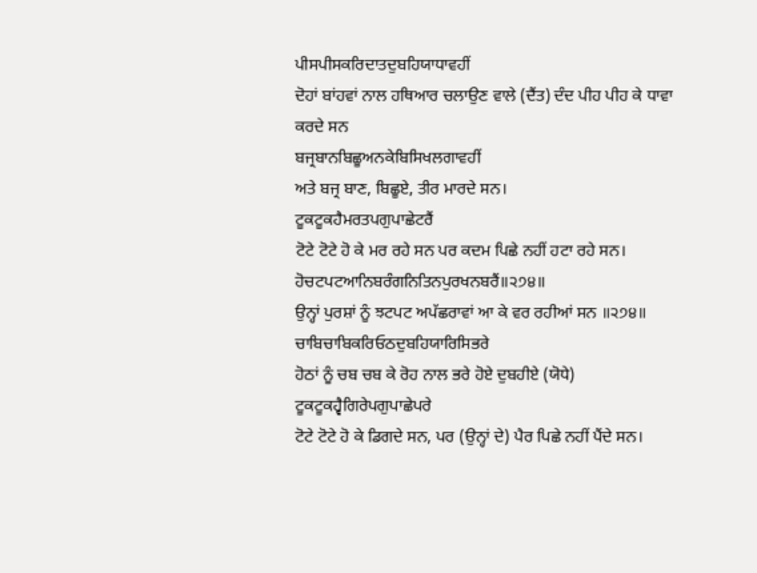ਪੀਸਪੀਸਕਰਿਦਾਤਦੁਬਹਿਯਾਧਾਵਹੀਂ
ਦੋਹਾਂ ਬਾਂਹਵਾਂ ਨਾਲ ਹਥਿਆਰ ਚਲਾਉਣ ਵਾਲੇ (ਦੈਂਤ) ਦੰਦ ਪੀਹ ਪੀਹ ਕੇ ਧਾਵਾ ਕਰਦੇ ਸਨ
ਬਜ੍ਰਬਾਨਬਿਛੂਅਨਕੇਬਿਸਿਖਲਗਾਵਹੀਂ
ਅਤੇ ਬਜ੍ਰ ਬਾਣ, ਬਿਛੂਏ, ਤੀਰ ਮਾਰਦੇ ਸਨ।
ਟੂਕਟੂਕਹੈਮਰਤਪਗੁਪਾਛੇਟਰੈਂ
ਟੋਟੇ ਟੋਟੇ ਹੋ ਕੇ ਮਰ ਰਹੇ ਸਨ ਪਰ ਕਦਮ ਪਿਛੇ ਨਹੀਂ ਹਟਾ ਰਹੇ ਸਨ।
ਹੋਚਟਪਟਆਨਿਬਰੰਗਨਿਤਿਨਪੁਰਖਨਬਰੈਂ॥੨੭੪॥
ਉਨ੍ਹਾਂ ਪੁਰਸ਼ਾਂ ਨੂੰ ਝਟਪਟ ਅਪੱਛਰਾਵਾਂ ਆ ਕੇ ਵਰ ਰਹੀਆਂ ਸਨ ॥੨੭੪॥
ਚਾਬਿਚਾਬਿਕਰਿਓਠਦੁਬਹਿਯਾਰਿਸਿਭਰੇ
ਹੋਠਾਂ ਨੂੰ ਚਬ ਚਬ ਕੇ ਰੋਹ ਨਾਲ ਭਰੇ ਹੋਏ ਦੁਬਹੀਏ (ਯੋਧੇ)
ਟੂਕਟੂਕਹ੍ਵੈਗਿਰੇਪਗੁਪਾਛੇਪਰੇ
ਟੋਟੇ ਟੋਟੇ ਹੋ ਕੇ ਡਿਗਦੇ ਸਨ, ਪਰ (ਉਨ੍ਹਾਂ ਦੇ) ਪੈਰ ਪਿਛੇ ਨਹੀਂ ਪੈਂਦੇ ਸਨ।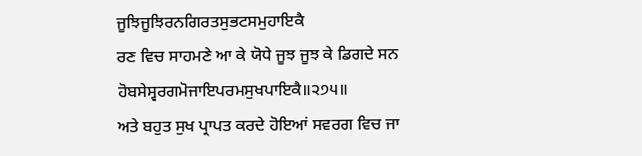ਜੂਝਿਜੂਝਿਰਨਗਿਰਤਸੁਭਟਸਮੁਹਾਇਕੈ
ਰਣ ਵਿਚ ਸਾਹਮਣੇ ਆ ਕੇ ਯੋਧੇ ਜੂਝ ਜੂਝ ਕੇ ਡਿਗਦੇ ਸਨ
ਹੋਬਸੇਸ੍ਵਰਗਮੋਜਾਇਪਰਮਸੁਖਪਾਇਕੈ॥੨੭੫॥
ਅਤੇ ਬਹੁਤ ਸੁਖ ਪ੍ਰਾਪਤ ਕਰਦੇ ਹੋਇਆਂ ਸਵਰਗ ਵਿਚ ਜਾ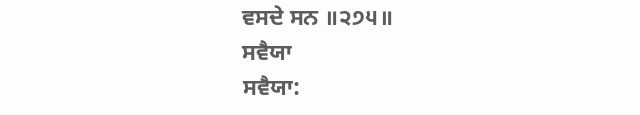ਵਸਦੇ ਸਨ ॥੨੭੫॥
ਸਵੈਯਾ
ਸਵੈਯਾ: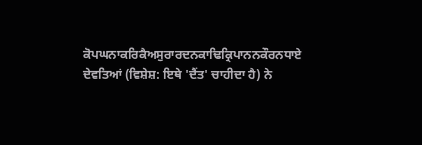ਕੋਪਘਨਾਕਰਿਕੈਅਸੁਰਾਰਦਨਕਾਢਿਕ੍ਰਿਪਾਨਨਕੌਰਨਧਾਏ
ਦੇਵਤਿਆਂ (ਵਿਸ਼ੇਸ਼: ਇਥੇ 'ਦੈਂਤ' ਚਾਹੀਦਾ ਹੈ) ਨੇ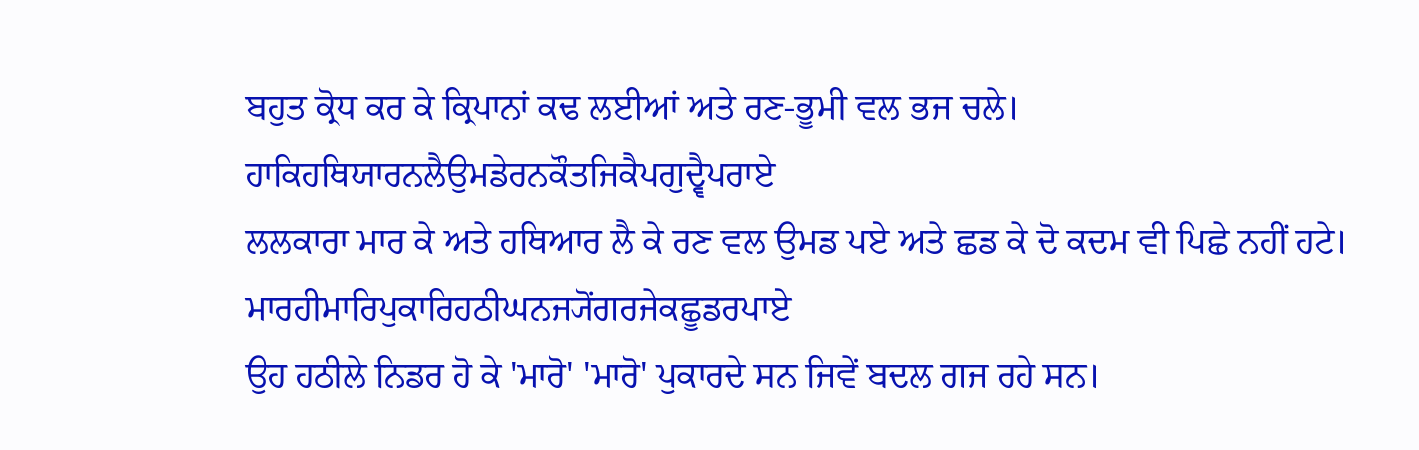ਬਹੁਤ ਕ੍ਰੋਧ ਕਰ ਕੇ ਕ੍ਰਿਪਾਨਾਂ ਕਢ ਲਈਆਂ ਅਤੇ ਰਣ-ਭੂਮੀ ਵਲ ਭਜ ਚਲੇ।
ਹਾਕਿਹਥਿਯਾਰਨਲੈਉਮਡੇਰਨਕੌਤਜਿਕੈਪਗੁਦ੍ਵੈਪਰਾਏ
ਲਲਕਾਰਾ ਮਾਰ ਕੇ ਅਤੇ ਹਥਿਆਰ ਲੈ ਕੇ ਰਣ ਵਲ ਉਮਡ ਪਏ ਅਤੇ ਛਡ ਕੇ ਦੋ ਕਦਮ ਵੀ ਪਿਛੇ ਨਹੀਂ ਹਟੇ।
ਮਾਰਹੀਮਾਰਿਪੁਕਾਰਿਹਠੀਘਨਜ੍ਯੋਂਗਰਜੇਕਛੂਡਰਪਾਏ
ਉਹ ਹਠੀਲੇ ਨਿਡਰ ਹੋ ਕੇ 'ਮਾਰੋ' 'ਮਾਰੋ' ਪੁਕਾਰਦੇ ਸਨ ਜਿਵੇਂ ਬਦਲ ਗਜ ਰਹੇ ਸਨ।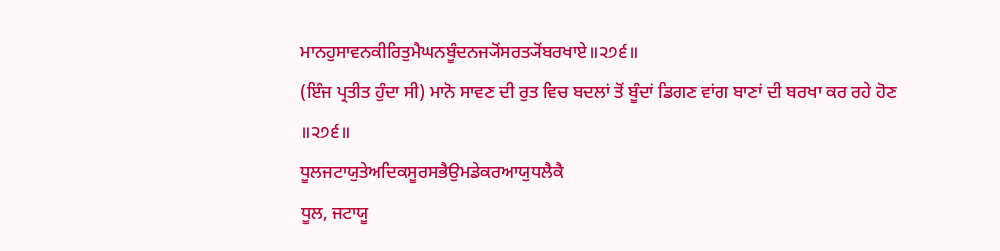ਮਾਨਹੁਸਾਵਨਕੀਰਿਤੁਮੈਘਨਬੂੰਦਨਜ੍ਯੋਂਸਰਤ੍ਯੋਂਬਰਖਾਏ॥੨੭੬॥
(ਇੰਜ ਪ੍ਰਤੀਤ ਹੁੰਦਾ ਸੀ) ਮਾਨੋ ਸਾਵਣ ਦੀ ਰੁਤ ਵਿਚ ਬਦਲਾਂ ਤੋਂ ਬੂੰਦਾਂ ਡਿਗਣ ਵਾਂਗ ਬਾਣਾਂ ਦੀ ਬਰਖਾ ਕਰ ਰਹੇ ਹੋਣ ॥੨੭੬॥
ਧੂਲਜਟਾਯੁਤੇਅਦਿਕਸੂਰਸਭੈਉਮਡੇਕਰਆਯੁਧਲੈਕੈ
ਧੂਲ, ਜਟਾਯੂ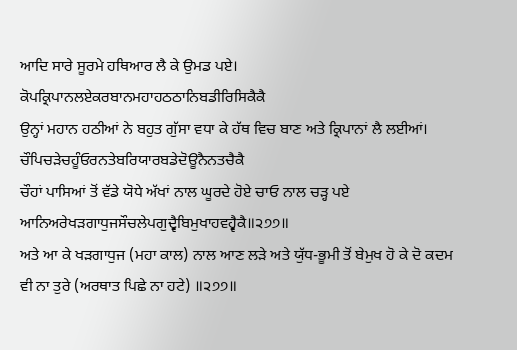ਆਦਿ ਸਾਰੇ ਸੂਰਮੇ ਹਥਿਆਰ ਲੈ ਕੇ ਉਮਡ ਪਏ।
ਕੋਪਕ੍ਰਿਪਾਨਲਏਕਰਬਾਨਮਹਾਹਠਠਾਨਿਬਡੀਰਿਸਿਕੈਕੈ
ਉਨ੍ਹਾਂ ਮਹਾਨ ਹਠੀਆਂ ਨੇ ਬਹੁਤ ਗੁੱਸਾ ਵਧਾ ਕੇ ਹੱਥ ਵਿਚ ਬਾਣ ਅਤੇ ਕ੍ਰਿਪਾਨਾਂ ਲੈ ਲਈਆਂ।
ਚੌਪਿਚੜੇਚਹੂੰਓਰਨਤੇਬਰਿਯਾਰਬਡੇਦੋਊਨੈਨਤਚੈਕੈ
ਚੌਹਾਂ ਪਾਸਿਆਂ ਤੋਂ ਵੱਡੇ ਯੋਧੇ ਅੱਖਾਂ ਨਾਲ ਘੂਰਦੇ ਹੋਏ ਚਾਓ ਨਾਲ ਚੜ੍ਹ ਪਏ
ਆਨਿਅਰੇਖੜਗਾਧੁਜਸੌਚਲੇਪਗੁਦ੍ਵੈਬਿਮੁਖਾਹਵਹ੍ਵੈਕੈ॥੨੭੭॥
ਅਤੇ ਆ ਕੇ ਖੜਗਾਧੁਜ (ਮਹਾ ਕਾਲ) ਨਾਲ ਆਣ ਲੜੇ ਅਤੇ ਯੁੱਧ-ਭੂਮੀ ਤੋਂ ਬੇਮੁਖ ਹੋ ਕੇ ਦੋ ਕਦਮ ਵੀ ਨਾ ਤੁਰੇ (ਅਰਥਾਤ ਪਿਛੇ ਨਾ ਹਟੇ) ॥੨੭੭॥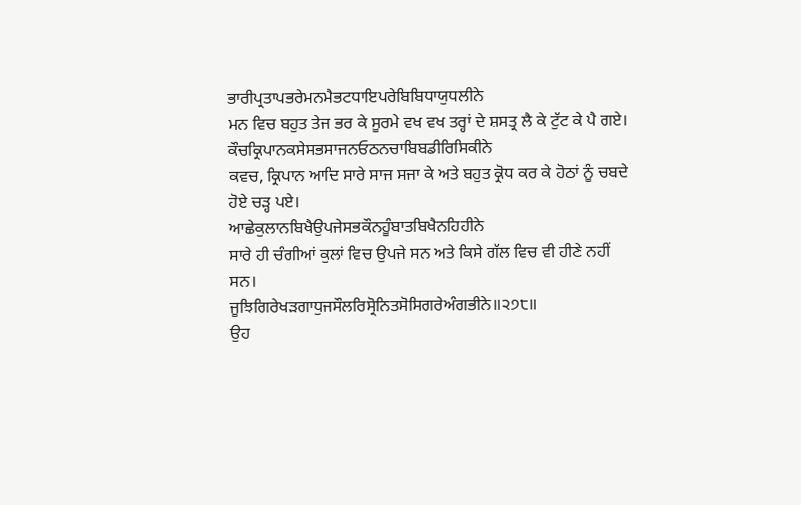ਭਾਰੀਪ੍ਰਤਾਪਭਰੇਮਨਮੈਭਟਧਾਇਪਰੇਬਿਬਿਧਾਯੁਧਲੀਨੇ
ਮਨ ਵਿਚ ਬਹੁਤ ਤੇਜ ਭਰ ਕੇ ਸੂਰਮੇ ਵਖ ਵਖ ਤਰ੍ਹਾਂ ਦੇ ਸ਼ਸਤ੍ਰ ਲੈ ਕੇ ਟੁੱਟ ਕੇ ਪੈ ਗਏ।
ਕੌਚਕ੍ਰਿਪਾਨਕਸੇਸਭਸਾਜਨਓਠਨਚਾਬਿਬਡੀਰਿਸਿਕੀਨੇ
ਕਵਚ, ਕ੍ਰਿਪਾਨ ਆਦਿ ਸਾਰੇ ਸਾਜ ਸਜਾ ਕੇ ਅਤੇ ਬਹੁਤ ਕ੍ਰੋਧ ਕਰ ਕੇ ਹੋਠਾਂ ਨੂੰ ਚਬਦੇ ਹੋਏ ਚੜ੍ਹ ਪਏ।
ਆਛੇਕੁਲਾਨਬਿਖੈਉਪਜੇਸਭਕੌਨਹੂੰਬਾਤਬਿਖੈਨਹਿਹੀਨੇ
ਸਾਰੇ ਹੀ ਚੰਗੀਆਂ ਕੁਲਾਂ ਵਿਚ ਉਪਜੇ ਸਨ ਅਤੇ ਕਿਸੇ ਗੱਲ ਵਿਚ ਵੀ ਹੀਣੇ ਨਹੀਂ ਸਨ।
ਜੂਝਿਗਿਰੇਖੜਗਾਧੁਜਸੌਲਰਿਸ੍ਰੋਨਿਤਸੋਸਿਗਰੇਅੰਗਭੀਨੇ॥੨੭੮॥
ਉਹ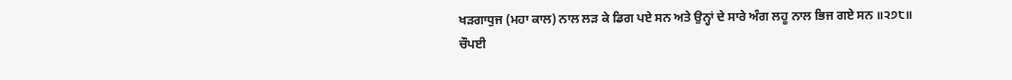ਖੜਗਾਧੁਜ (ਮਹਾ ਕਾਲ) ਨਾਲ ਲੜ ਕੇ ਡਿਗ ਪਏ ਸਨ ਅਤੇ ਉਨ੍ਹਾਂ ਦੇ ਸਾਰੇ ਅੰਗ ਲਹੂ ਨਾਲ ਭਿਜ ਗਏ ਸਨ ॥੨੭੮॥
ਚੌਪਈ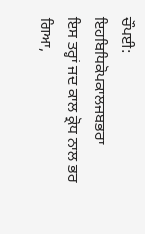ਚੌਪਈ:
ਇਹਬਿਧਿਕੋਪਕਾਲਜਬਭਰਾ
ਇਸ ਤਰ੍ਹਾਂ ਜਦ ਕਾਲ ਕ੍ਰੋਧ ਨਾਲ ਭਰ ਗਿਆ,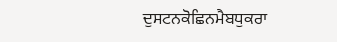ਦੁਸਟਨਕੋਛਿਨਮੈਬਧੁਕਰਾ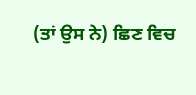(ਤਾਂ ਉਸ ਨੇ) ਛਿਣ ਵਿਚ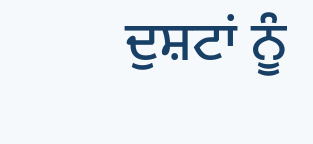ਦੁਸ਼ਟਾਂ ਨੂੰ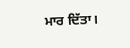ਮਾਰ ਦਿੱਤਾ।